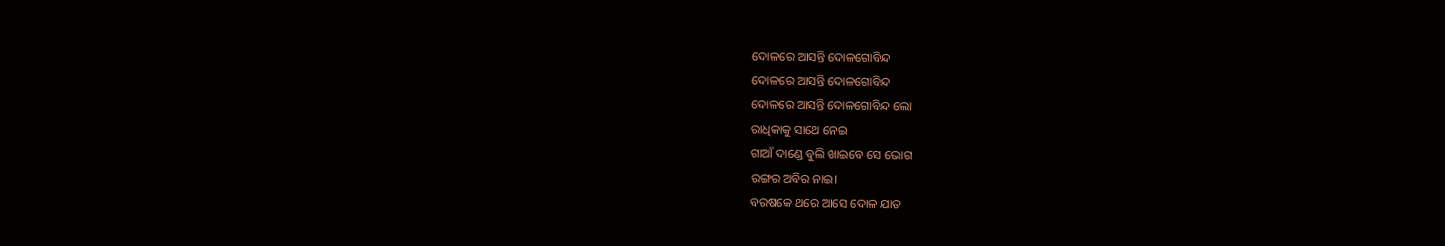ଦୋଳରେ ଆସନ୍ତି ଦୋଳଗୋବିନ୍ଦ
ଦୋଳରେ ଆସନ୍ତି ଦୋଳଗୋବିନ୍ଦ
ଦୋଳରେ ଆସନ୍ତି ଦୋଳଗୋବିନ୍ଦ ଲୋ
ରାଧିକାକୁ ସାଥେ ନେଇ
ଗାଆଁ ଦାଣ୍ଡେ ବୁଲି ଖାଇବେ ସେ ଭୋଗ
ରଙ୍ଗର ଅବିର ନାଇ।
ବରଷକେ ଥରେ ଆସେ ଦୋଳ ଯାତ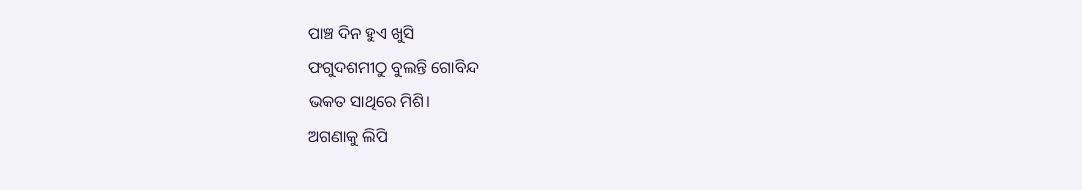ପାଞ୍ଚ ଦିନ ହୁଏ ଖୁସି
ଫଗୁଦଶମୀଠୁ ବୁଲନ୍ତି ଗୋବିନ୍ଦ
ଭକତ ସାଥିରେ ମିଶି।
ଅଗଣାକୁ ଲିପି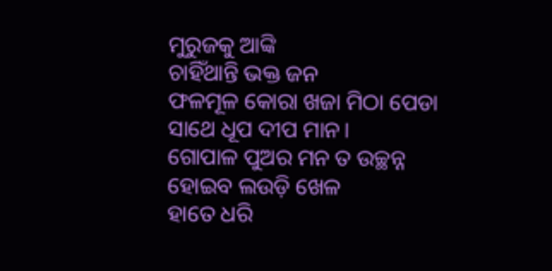ମୁରୁଜକୁ ଆଙ୍କି
ଚାହିଁଥାନ୍ତି ଭକ୍ତ ଜନ
ଫଳମୂଳ କୋରା ଖଜା ମିଠା ପେଡା
ସାଥେ ଧୂପ ଦୀପ ମାନ।
ଗୋପାଳ ପୁଅର ମନ ତ ଉଚ୍ଛନ୍ନ
ହୋଇବ ଲଉଡ଼ି ଖେଳ
ହାତେ ଧରି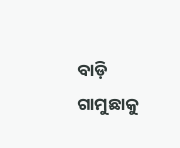ବାଡ଼ି ଗାମୁଛାକୁ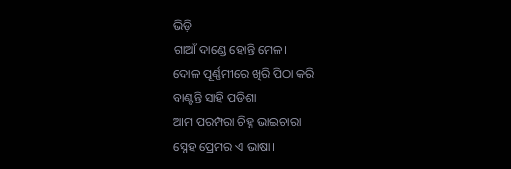ଭିଡ଼ି
ଗାଆଁ ଦାଣ୍ଡେ ହୋନ୍ତି ମେଳ।
ଦୋଳ ପୂର୍ଣ୍ଣମୀରେ ଖିରି ପିଠା କରି
ବାଣ୍ଟନ୍ତି ସାହି ପଡିଶା
ଆମ ପରମ୍ପରା ଚିହ୍ନ ଭାଇଚାରା
ସ୍ନେହ ପ୍ରେମର ଏ ଭାଷା।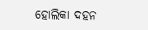ହୋଲିକା ଦହନ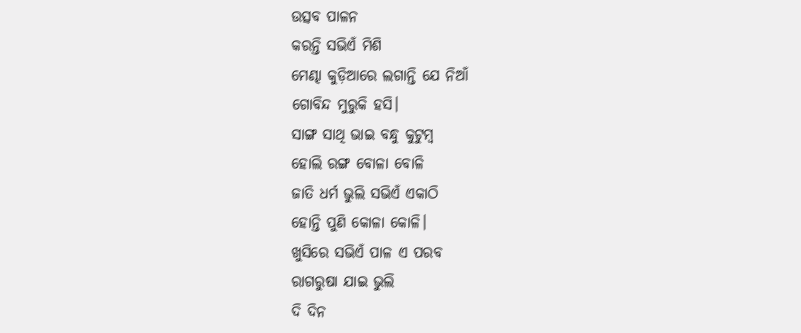ଉତ୍ସବ ପାଳନ
କରନ୍ତି ସଭିଏଁ ମିଶି
ମେଣ୍ଢା କୁଡ଼ିଆରେ ଲଗାନ୍ତି ଯେ ନିଆଁ
ଗୋବିନ୍ଦ ମୁରୁକି ହସି।
ସାଙ୍ଗ ସାଥି ଭାଇ ବନ୍ଧୁ କୁଟୁମ୍ବ
ହୋଲି ରଙ୍ଗ ବୋଳା ବୋଳି
ଜାତି ଧର୍ମ ଭୁଲି ସଭିଏଁ ଏକାଠି
ହୋନ୍ତି ପୁଣି କୋଳା କୋଳି।
ଖୁସିରେ ସଭିଏଁ ପାଳ ଏ ପରବ
ରାଗରୁଷା ଯାଇ ଭୁଲି
ଦି ଦିନ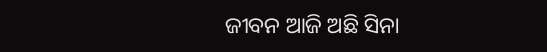ଜୀବନ ଆଜି ଅଛି ସିନା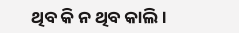ଥିବ କି ନ ଥିବ କାଲି।